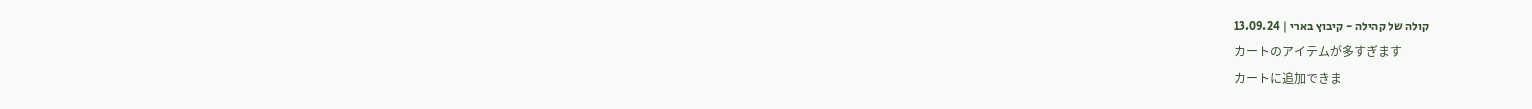קולה של קהילה - קיבוץ בארי | 13.09.24
カートのアイテムが多すぎます
カートに追加できま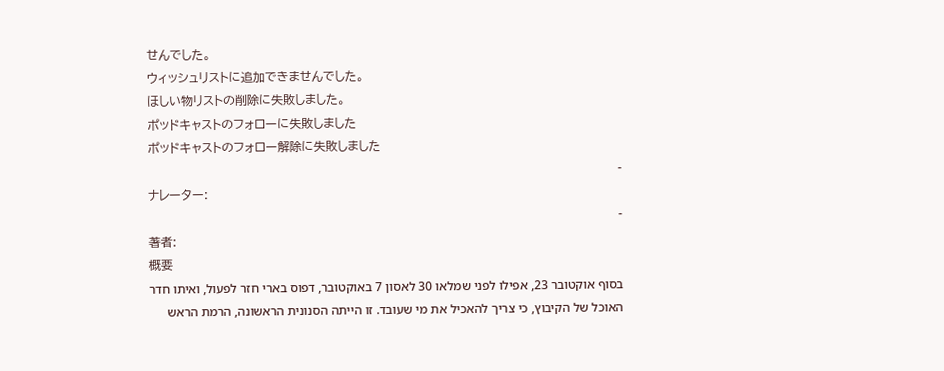せんでした。
ウィッシュリストに追加できませんでした。
ほしい物リストの削除に失敗しました。
ポッドキャストのフォローに失敗しました
ポッドキャストのフォロー解除に失敗しました
-
ナレーター:
-
著者:
概要
בסוף אוקטובר 23, אפילו לפני שמלאו 30 לאסון 7 באוקטובר, דפוס בארי חזר לפעול, ואיתו חדר האוכל של הקיבוץ, כי צריך להאכיל את מי שעובד. זו הייתה הסנונית הראשונה, הרמת הראש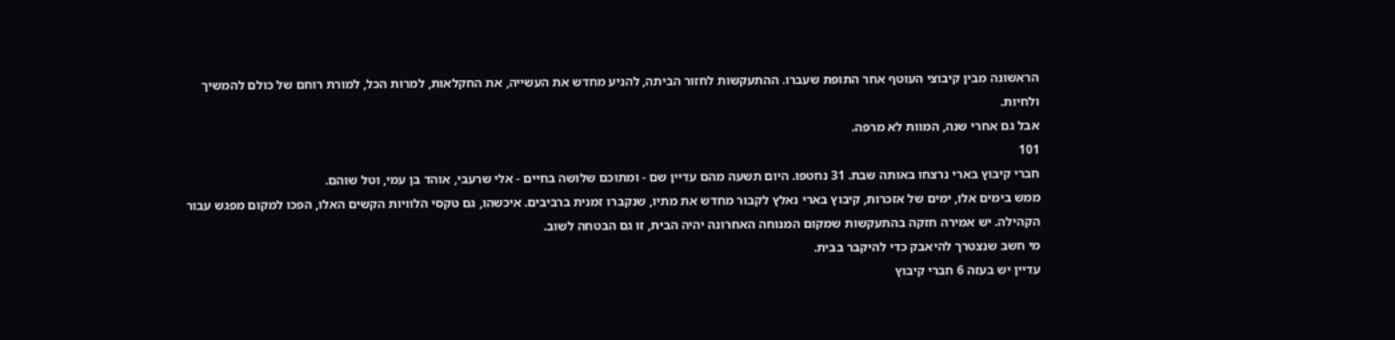הראשונה מבין קיבוצי העוטף אחר התופת שעברו. ההתעקשות לחזור הביתה, להניע מחדש את העשייה, את החקלאות, למרות הכל, למורת רוחם של כולם להמשיך ולחיות.
אבל גם אחרי שנה, המוות לא מרפה.
101
חברי קיבוץ בארי נרצחו באותה שבת. 31 נחטפו. היום תשעה מהם עדיין שם - ומתוכם שלושה בחיים - אלי שרעבי, אוהד בן עמי, וטל שוהם.
ממש בימים אלו, ימים של אזכרות, קיבוץ בארי נאלץ לקבור מחדש את מתיו, שנקברו זמנית ברביבים. איכשהו, גם טקסי הלוויות הקשים האלו, הפכו למקום מפגש עבור הקהילה. יש אמירה חזקה בהתעקשות שמקום המנוחה האחרונה יהיה הבית, זו גם הבטחה לשוב.
מי חשב שנצטרך להיאבק כדי להיקבר בבית.
עדיין יש בעזה 6 חברי קיבוץ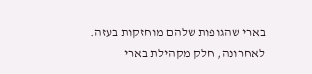בארי שהגופות שלהם מוחזקות בעזה.
לאחרונה, חלק מקהילת בארי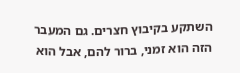השתקע בקיבוץ חצרים. גם המעבר הזה הוא זמני, ברור להם, אבל הוא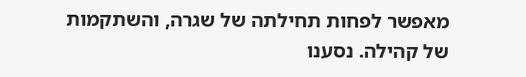מאפשר לפחות תחילתה של שגרה, והשתקמות של קהילה. נסענו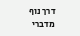דרך נוף מדברי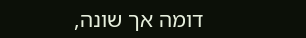דומה אך שונה,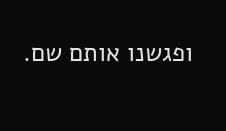ופגשנו אותם שם.